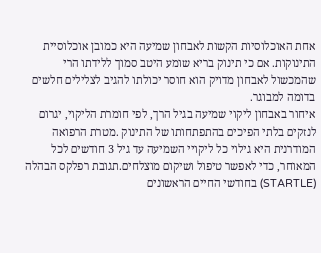אחת האוכלוסיות הקשות לאבחון שמיעה היא כמובן אוכלוסיית התינוקות. אם כי תינוק בריא שומע היטב סמוך ללידתו הרי שהמכשול לאבחון מדויק הוא חוסר יכולתו להגיב לצלילים חלשים בדומה למבוגר.
איחור באבחון ליקוי שמיעה בגיל הרך, לפי חומרת הליקוי, יגרום לנזקים בלתי הפיכים בהתפתחותו של התינוק .מטרת הרפואה המודרנית היא גילוי כל ליקויי השמיעה עד גיל 3 חודשים לכל המאוחר, כדי לאפשר טיפול ושיקום מוצלחים.תגובת רפלקס הבהלה (STARTLE) בחודשי החיים הראשונים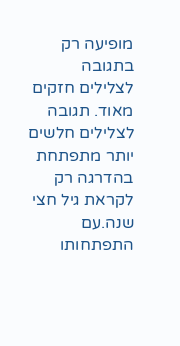מופיעה רק בתגובה לצלילים חזקים מאוד. תגובה לצלילים חלשים יותר מתפתחת בהדרגה רק לקראת גיל חצי שנה.עם התפתחותו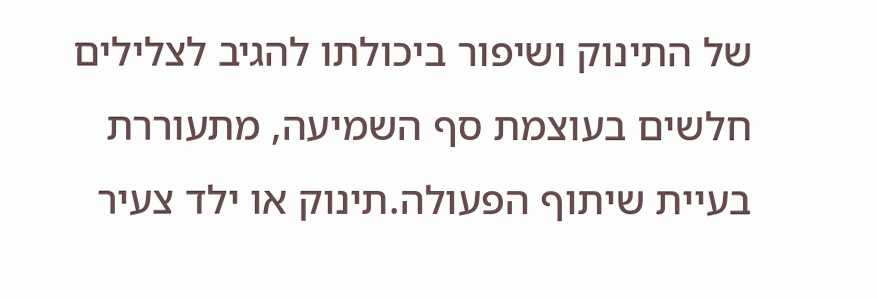של התינוק ושיפור ביכולתו להגיב לצלילים חלשים בעוצמת סף השמיעה, מתעוררת בעיית שיתוף הפעולה.תינוק או ילד צעיר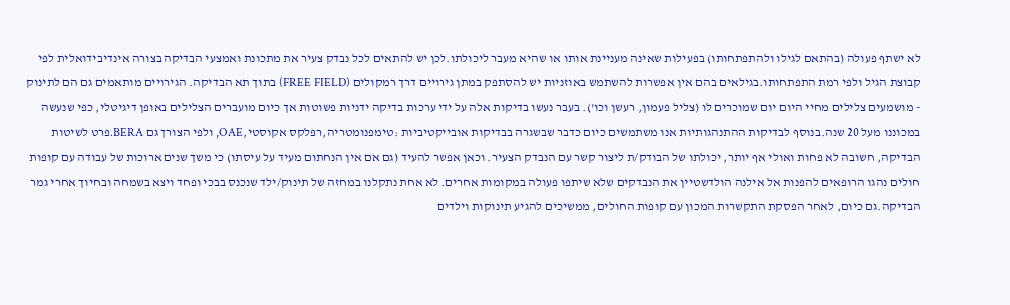לא ישתף פעולה (בהתאם לגילו ולהתפתחותו) בפעילות שאינה מעניינת אותו או שהיא מעבר ליכולתו.לכן יש להתאים לכל נבדק צעיר את מתכונת ואמצעי הבדיקה בצורה אינדיבידואלית לפי קבוצת הגיל ולפי רמת התפתחותו.בגילאים בהם אין אפשרות להשתמש באוזניות יש להסתפק במתן גירויים דרך רמקולים (FREE FIELD) בתוך תא הבדיקה. הגירויים מותאמים גם הם לתינוק - מושמעים צלילים מחיי היום יום שמוכרים לו (צליל פעמון, רעשן וכו'). בעבר נעשו בדיקות אלה על ידי ערכות בדיקה ידניות פשוטות אך כיום מועברים הצלילים באופן דיגיטלי, כפי שנעשה במכוננו מעל 20 שנה.בנוסף לבדיקות ההתנהגותיות אנו משתמשים כיום כדבר שבשגרה בבדיקות אובייקטיביות :טימפנומטריה,רפלקס אקוסטי,OAE, ולפי הצורך גם BERA.פרט לשיטות הבדיקה, חשובה לא פחות ואולי אף יותר, יכולתו של הבודק/ת ליצור קשר עם הנבדק הצעיר. וכאן אפשר להעיד (גם אם אין הנחתום מעיד על עיסתו) כי משך שנים ארוכות של עבודה עם קופות חולים נהגו הרופאים להפנות אל אילנה הולדשטיין את הנבדקים שלא שיתפו פעולה במקומות אחרים. לא אחת נתקלנו במחזה של תינוק/ילד שנכנס בבכי ופחד ויצא בשמחה ובחיוך אחרי גמר הבדיקה.גם כיום, לאחר הפסקת התקשרות המכון עם קופות החולים, ממשיכים להגיע תינוקות וילדים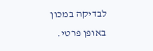לבדיקה במכון באופן פרטי.